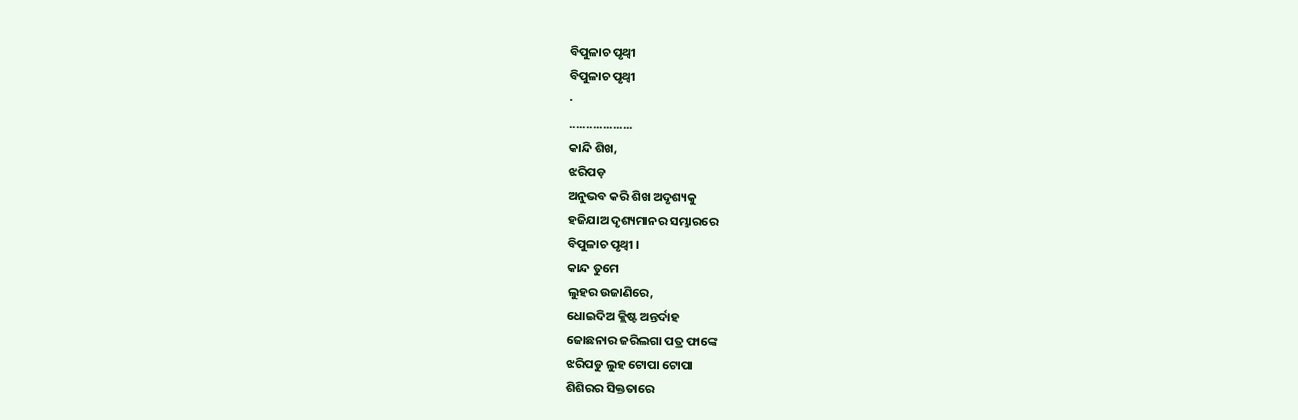ବିପୁଳାଚ ପୃଥ୍ବୀ
ବିପୁଳାଚ ପୃଥ୍ବୀ
·
...................
କାନ୍ଦି ଶିଖ,
ଝରିପଡ଼
ଅନୁଭବ କରି ଶିଖ ଅଦୃଶ୍ୟକୁ
ହଜିଯାଅ ଦୃଶ୍ୟମାନର ସମ୍ଭାରରେ
ବିପୁଳାଚ ପୃଥ୍ବୀ ।
କାନ୍ଦ ତୁମେ
ଲୁହର ଉଜାଣିରେ,
ଧୋଇଦିଅ କ୍ଲିଷ୍ଟ ଅନ୍ତର୍ଦାହ
ଜୋଛନାର ଜରିଲଗା ପତ୍ର ଫାଙ୍କେ
ଝରିପଡୁ ଲୁହ ଟୋପା ଟୋପା
ଶିଶିରର ସିକ୍ତତାରେ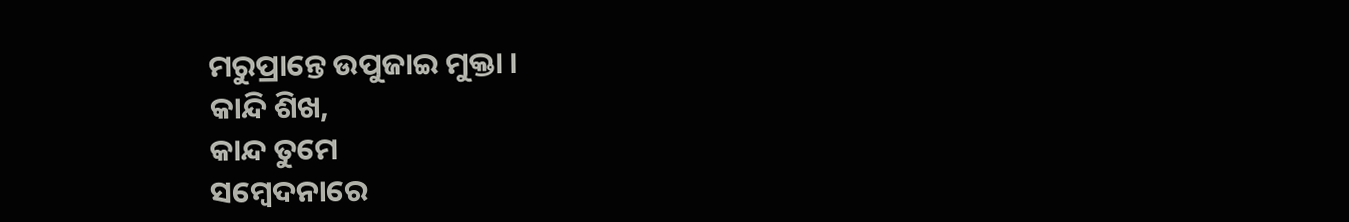ମରୁପ୍ରାନ୍ତେ ଉପୁଜାଇ ମୁକ୍ତା ।
କାନ୍ଦି ଶିଖ,
କାନ୍ଦ ତୁମେ
ସମ୍ବେଦନାରେ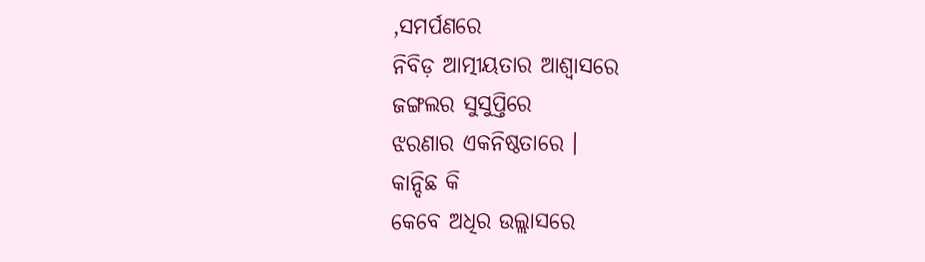,ସମର୍ପଣରେ
ନିବିଡ଼ ଆତ୍ମୀୟତାର ଆଶ୍ବାସରେ
ଜଙ୍ଗଲର ସୁସୁପ୍ତିରେ
ଝରଣାର ଏକନିଷ୍ଠତାରେ ।
କାନ୍ଦିଛ କି
କେବେ ଅଧିର ଉଲ୍ଲାସରେ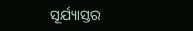ସୂର୍ଯ୍ୟାସ୍ତର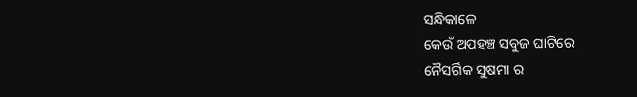ସନ୍ଧିକାଳେ
କେଉଁ ଅପହଞ୍ଚ ସବୁଜ ଘାଟିରେ
ନୈସର୍ଗିକ ସୁଷମା ର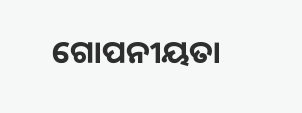ଗୋପନୀୟତା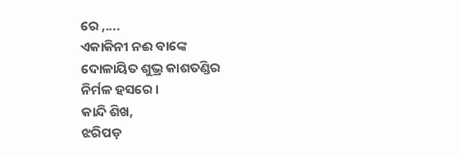ରେ ,....
ଏକାକିନୀ ନଈ ବାଙ୍କେ
ଦୋଳାୟିତ ଶୁଭ୍ର କାଶତଣ୍ଡିର
ନିର୍ମଳ ହସରେ ।
କାନ୍ଦି ଶିଖ,
ଝରିପଡ଼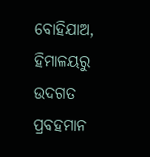ବୋହିଯାଅ,
ହିମାଳୟରୁ ଉଦଗତ
ପ୍ରବହମାନ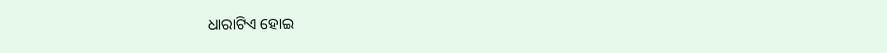ଧାରାଟିଏ ହୋଇ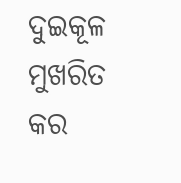ଦୁଇକୂଳ ମୁଖରିତ କର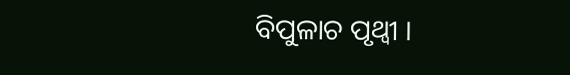ବିପୁଳାଚ ପୃଥ୍ବୀ ।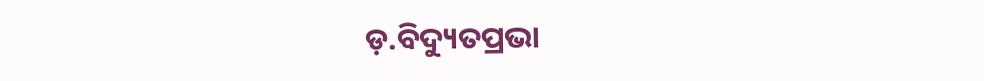ଡ଼.ବିଦ୍ୟୁତପ୍ରଭା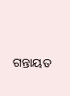ଗନ୍ତାୟତ